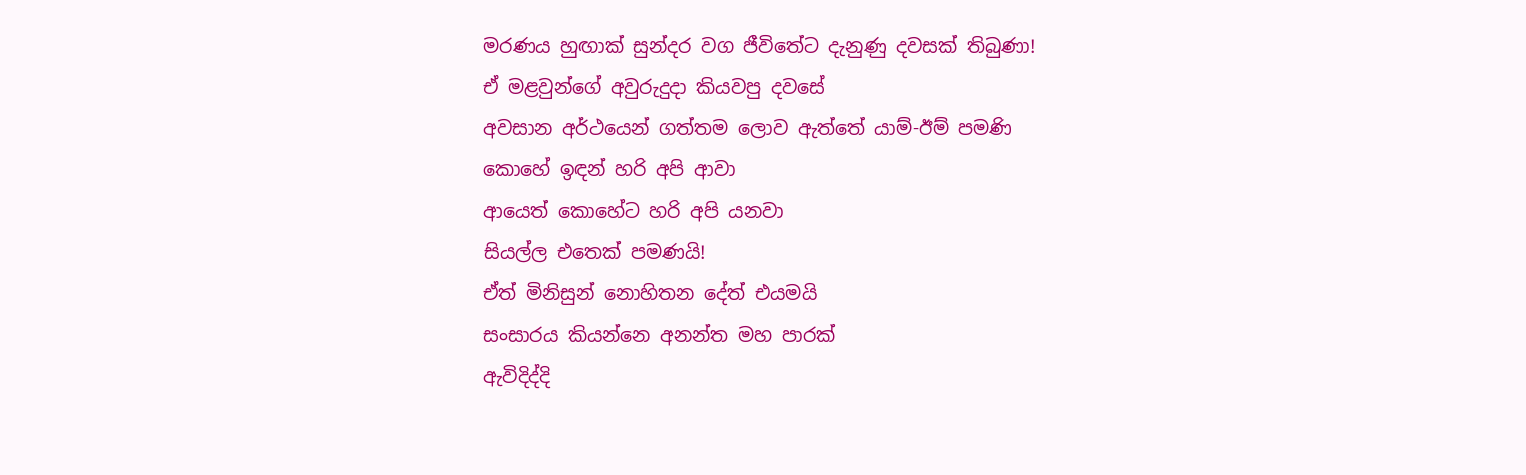මරණය හුඟාක් සුන්දර වග ජීවිතේට දැනුණු දවසක් තිබුණා!
ඒ මළවුන්ගේ අවුරුදුදා කියවපු දවසේ
අවසාන අර්ථයෙන් ගත්තම ලොව ඇත්තේ යාම්-ඊම් පමණි
කොහේ ඉඳන් හරි අපි ආවා
ආයෙත් කොහේට හරි අපි යනවා
සියල්ල එතෙක් පමණයි!
ඒත් මිනිසුන් නොහිතන දේත් එයමයි
සංසාරය කියන්නෙ අනන්ත මහ පාරක්
ඇවිදිද්දි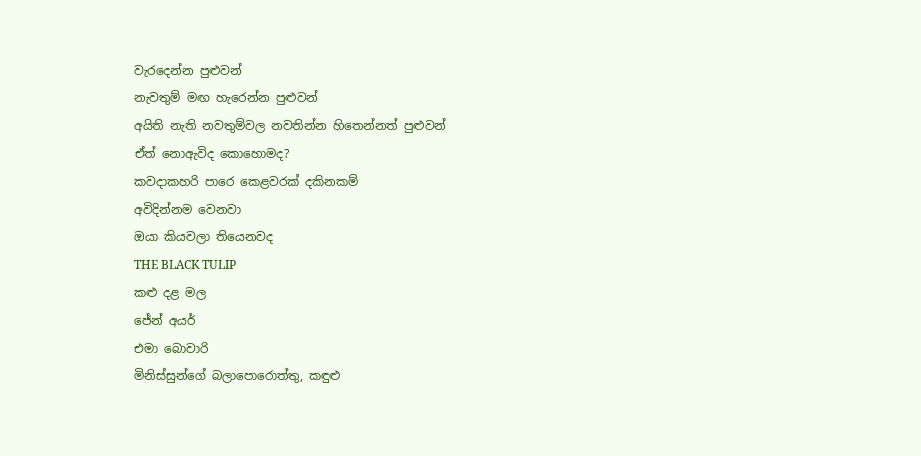වැරදෙන්න පුළුවන්
නැවතුම් මඟ හැරෙන්න පුළුවන්
අයිති නැති නවතුම්වල නවතින්න හිතෙන්නත් පුළුවන්
ඒත් නොඇවිද කොහොමද?
කවදාකහරි පාරෙ කෙළවරක් දකිනකම්
අවිදින්නම වෙනවා
ඔයා කියවලා තියෙනවද
THE BLACK TULIP
කළු දළ මල
ජේන් අයර්
එමා බොවාරි
මිනිස්සුන්ගේ බලාපොරොත්තු, කඳුළු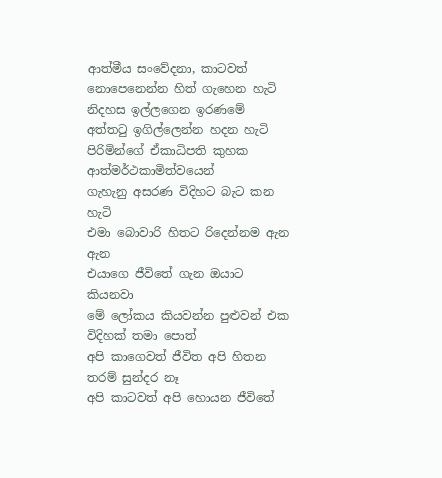ආත්මීය සංවේදනා, කාටවත් නොපෙනෙන්න හිත් ගැහෙන හැටි
නිදහස ඉල්ලගෙන ඉරණමේ අත්තටු ඉගිල්ලෙන්න හදන හැටි
පිරිමින්ගේ ඒකාධිපති කුහක ආත්මර්ථකාමිත්වයෙන්
ගැහැනු අසරණ විදිහට බැට කන හැටි
එමා බොවාරි හිතට රිදෙන්නම ඇන ඇන
එයාගෙ ජීවිතේ ගැන ඔයාට කියනවා
මේ ලෝකය කියවන්න පුළුවන් එක විදිහක් තමා පොත්
අපි කාගෙවත් ජීවිත අපි හිතන තරම් සුන්දර නෑ
අපි කාටවත් අපි හොයන ජීවිතේ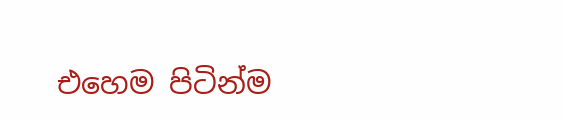එහෙම පිටින්ම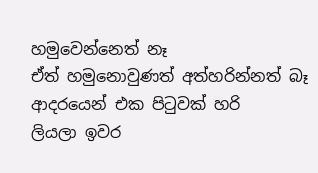හමුවෙන්නෙත් නෑ
ඒත් හමුනොවුණත් අත්හරින්නත් බෑ
ආදරයෙන් එක පිටුවක් හරි
ලියලා ඉවර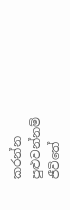කරන්න පුළුවන්නම්
ජීවිතේ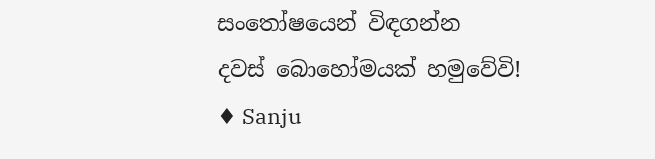සංතෝෂයෙන් විඳගන්න
දවස් බොහෝමයක් හමුවේවි!
♦ Sanju